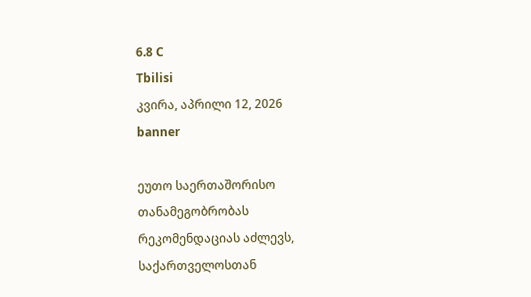6.8 C
Tbilisi
კვირა, აპრილი 12, 2026
banner

ეუთო საერთაშორისო თანამეგობრობას რეკომენდაციას აძლევს, საქართველოსთან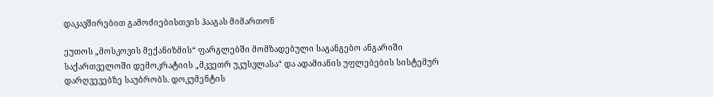დაკავშირებით გამოძიებისთვის ჰააგას მიმართონ

ეუთოს „მოსკოვის მექანიზმის“ ფარგლებში მომზადებული საგანგებო ანგარიში საქართველოში დემოკრატიის „მკვეთრ უკუსვლასა“ და ადამიანის უფლებების სისტემურ დარღვევებზე საუბრობს. დოკუმენტის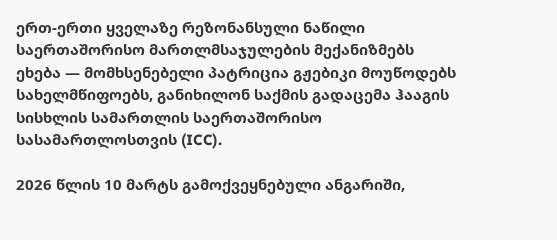ერთ-ერთი ყველაზე რეზონანსული ნაწილი საერთაშორისო მართლმსაჯულების მექანიზმებს ეხება — მომხსენებელი პატრიცია გჟებიკი მოუწოდებს სახელმწიფოებს, განიხილონ საქმის გადაცემა ჰააგის სისხლის სამართლის საერთაშორისო სასამართლოსთვის (ICC).

2026 წლის 10 მარტს გამოქვეყნებული ანგარიში,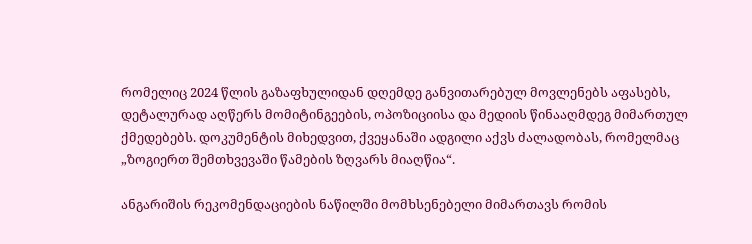რომელიც 2024 წლის გაზაფხულიდან დღემდე განვითარებულ მოვლენებს აფასებს, დეტალურად აღწერს მომიტინგეების, ოპოზიციისა და მედიის წინააღმდეგ მიმართულ ქმედებებს. დოკუმენტის მიხედვით, ქვეყანაში ადგილი აქვს ძალადობას, რომელმაც „ზოგიერთ შემთხვევაში წამების ზღვარს მიაღწია“.

ანგარიშის რეკომენდაციების ნაწილში მომხსენებელი მიმართავს რომის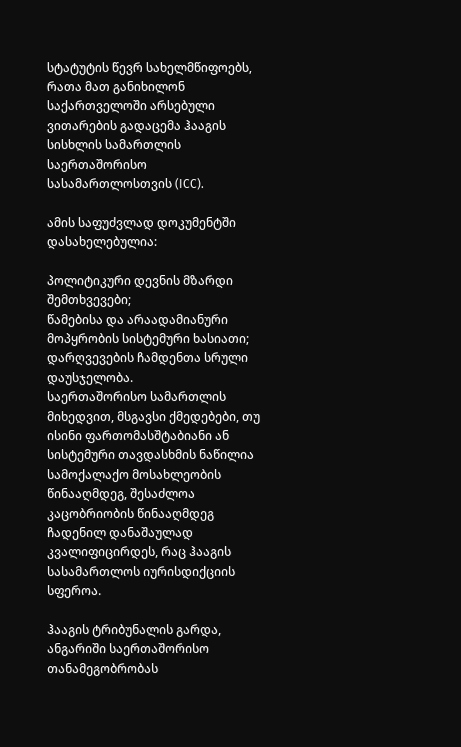სტატუტის წევრ სახელმწიფოებს, რათა მათ განიხილონ საქართველოში არსებული ვითარების გადაცემა ჰააგის სისხლის სამართლის საერთაშორისო სასამართლოსთვის (ICC).

ამის საფუძვლად დოკუმენტში დასახელებულია:

პოლიტიკური დევნის მზარდი შემთხვევები;
წამებისა და არაადამიანური მოპყრობის სისტემური ხასიათი;
დარღვევების ჩამდენთა სრული დაუსჯელობა.
საერთაშორისო სამართლის მიხედვით, მსგავსი ქმედებები, თუ ისინი ფართომასშტაბიანი ან სისტემური თავდასხმის ნაწილია სამოქალაქო მოსახლეობის წინააღმდეგ, შესაძლოა კაცობრიობის წინააღმდეგ ჩადენილ დანაშაულად კვალიფიცირდეს, რაც ჰააგის სასამართლოს იურისდიქციის სფეროა.

ჰააგის ტრიბუნალის გარდა, ანგარიში საერთაშორისო თანამეგობრობას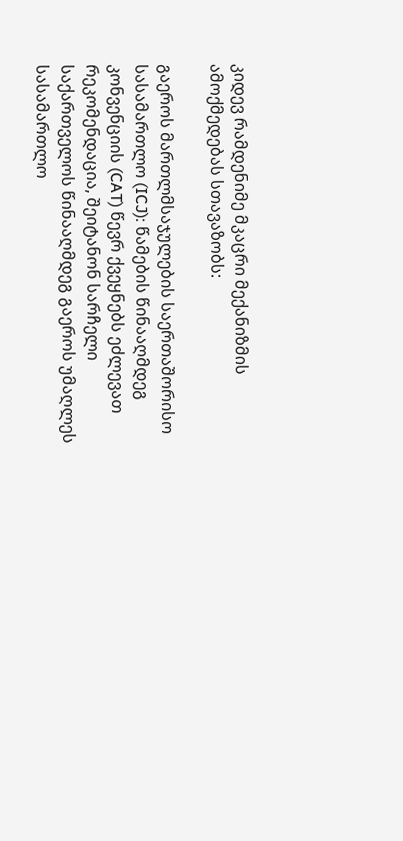კიდევ რამდენიმე მკაცრი მექანიზმის ამოქმედებას სთავაზობს:

გაეროს მართლმსაჯულების საერთაშორისო სასამართლო (ICJ): წამების წინააღმდეგ კონვენციის (CAT) წევრ ქვეყნებს ეძლევათ რეკომენდაცია, შეიტანონ სარჩელი საქართველოს წინააღმდეგ გაეროს უმაღლეს სასამართლო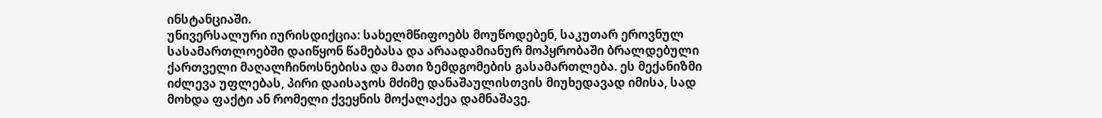ინსტანციაში.
უნივერსალური იურისდიქცია: სახელმწიფოებს მოუწოდებენ, საკუთარ ეროვნულ სასამართლოებში დაიწყონ წამებასა და არაადამიანურ მოპყრობაში ბრალდებული ქართველი მაღალჩინოსნებისა და მათი ზემდგომების გასამართლება. ეს მექანიზმი იძლევა უფლებას, პირი დაისაჯოს მძიმე დანაშაულისთვის მიუხედავად იმისა, სად მოხდა ფაქტი ან რომელი ქვეყნის მოქალაქეა დამნაშავე.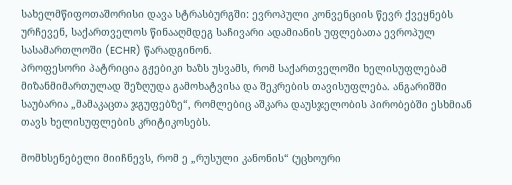სახელმწიფოთაშორისი დავა სტრასბურგში: ევროპული კონვენციის წევრ ქვეყნებს ურჩევენ, საქართველოს წინააღმდეგ საჩივარი ადამიანის უფლებათა ევროპულ სასამართლოში (ECHR) წარადგინონ.
პროფესორი პატრიცია გჟებიკი ხაზს უსვამს, რომ საქართველოში ხელისუფლებამ მიზანმიმართულად შეზღუდა გამოხატვისა და შეკრების თავისუფლება. ანგარიშში საუბარია „მამაკაცთა ჯგუფებზე“, რომლებიც აშკარა დაუსჯელობის პირობებში ესხმიან თავს ხელისუფლების კრიტიკოსებს.

მომხსენებელი მიიჩნევს, რომ ე „რუსული კანონის“ (უცხოური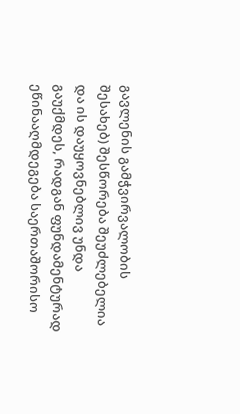გავლენის გამჭვირვალობის შესახებ) შესწორება შეუძლებელია და ის დაუყოვნებლივ უნდა გაუქმდეს, რადგან ფუნდამენტურად ეწინააღმდეგება საერთაშორისო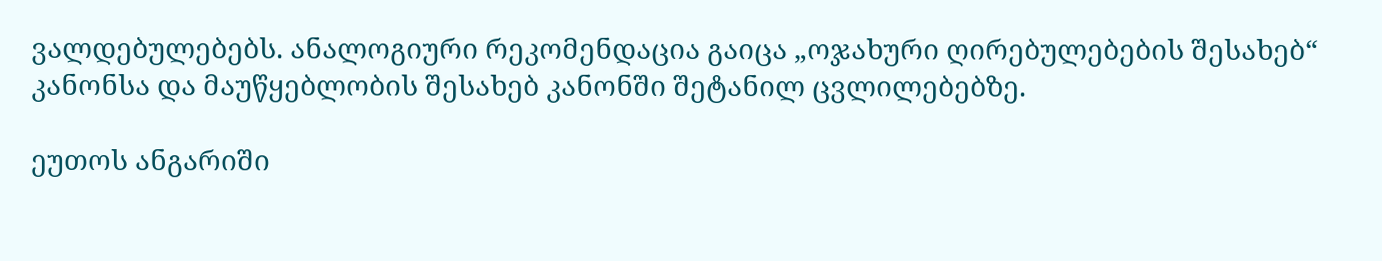ვალდებულებებს. ანალოგიური რეკომენდაცია გაიცა „ოჯახური ღირებულებების შესახებ“ კანონსა და მაუწყებლობის შესახებ კანონში შეტანილ ცვლილებებზე.

ეუთოს ანგარიში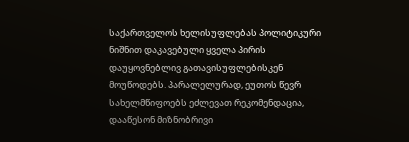საქართველოს ხელისუფლებას პოლიტიკური ნიშნით დაკავებული ყველა პირის დაუყოვნებლივ გათავისუფლებისკენ მოუწოდებს. პარალელურად, ეუთოს წევრ სახელმწიფოებს ეძლევათ რეკომენდაცია, დააწესონ მიზნობრივი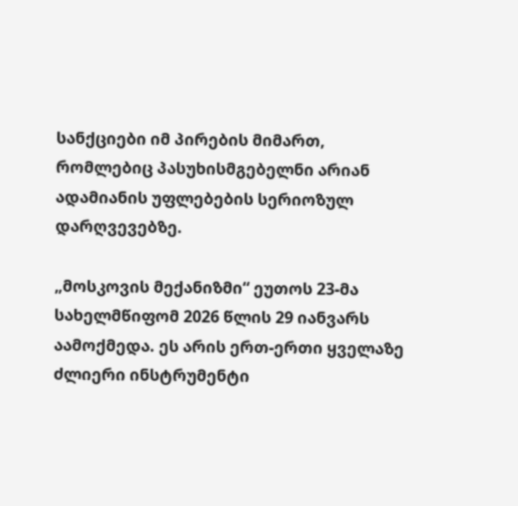სანქციები იმ პირების მიმართ, რომლებიც პასუხისმგებელნი არიან ადამიანის უფლებების სერიოზულ დარღვევებზე.

„მოსკოვის მექანიზმი“ ეუთოს 23-მა სახელმწიფომ 2026 წლის 29 იანვარს აამოქმედა. ეს არის ერთ-ერთი ყველაზე ძლიერი ინსტრუმენტი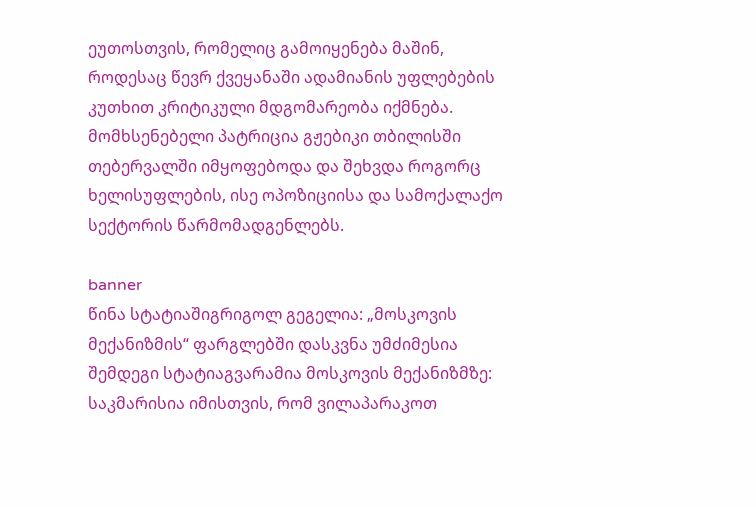ეუთოსთვის, რომელიც გამოიყენება მაშინ, როდესაც წევრ ქვეყანაში ადამიანის უფლებების კუთხით კრიტიკული მდგომარეობა იქმნება. მომხსენებელი პატრიცია გჟებიკი თბილისში თებერვალში იმყოფებოდა და შეხვდა როგორც ხელისუფლების, ისე ოპოზიციისა და სამოქალაქო სექტორის წარმომადგენლებს.

banner
წინა სტატიაშიგრიგოლ გეგელია: „მოსკოვის მექანიზმის“ ფარგლებში დასკვნა უმძიმესია
შემდეგი სტატიაგვარამია მოსკოვის მექანიზმზე: საკმარისია იმისთვის, რომ ვილაპარაკოთ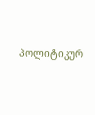პოლიტიკურ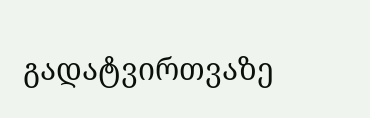გადატვირთვაზე